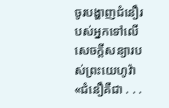ចូរបង្ហាញជំនឿរបស់អ្នកទៅលើសេចក្ដីសន្យារបស់ព្រះយេហូវ៉ា
«ជំនឿគឺជា . . .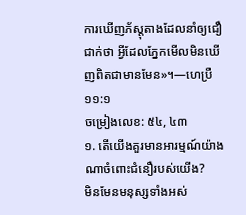ការឃើញភ័ស្ដុតាងដែលនាំឲ្យជឿជាក់ថា អ្វីដែលភ្នែកមើលមិនឃើញពិតជាមានមែន»។—ហេប្រឺ ១១:១
ចម្រៀងលេខ: ៥៤, ៤៣
១. តើយើងគួរមានអារម្មណ៍យ៉ាងណាចំពោះជំនឿរបស់យើង?
មិនមែនមនុស្សទាំងអស់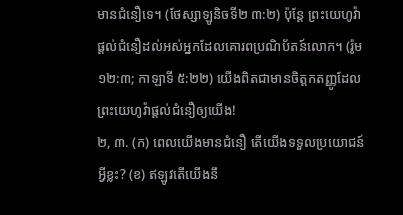មានជំនឿទេ។ (ថែស្សាឡូនិចទី២ ៣:២) ប៉ុន្ដែ ព្រះយេហូវ៉ាផ្ដល់ជំនឿដល់អស់អ្នកដែលគោរពប្រណិប័តន៍លោក។ (រ៉ូម ១២:៣; កាឡាទី ៥:២២) យើងពិតជាមានចិត្ដកតញ្ញូដែលព្រះយេហូវ៉ាផ្ដល់ជំនឿឲ្យយើង!
២, ៣. (ក) ពេលយើងមានជំនឿ តើយើងទទួលប្រយោជន៍អ្វីខ្លះ? (ខ) ឥឡូវតើយើងនឹ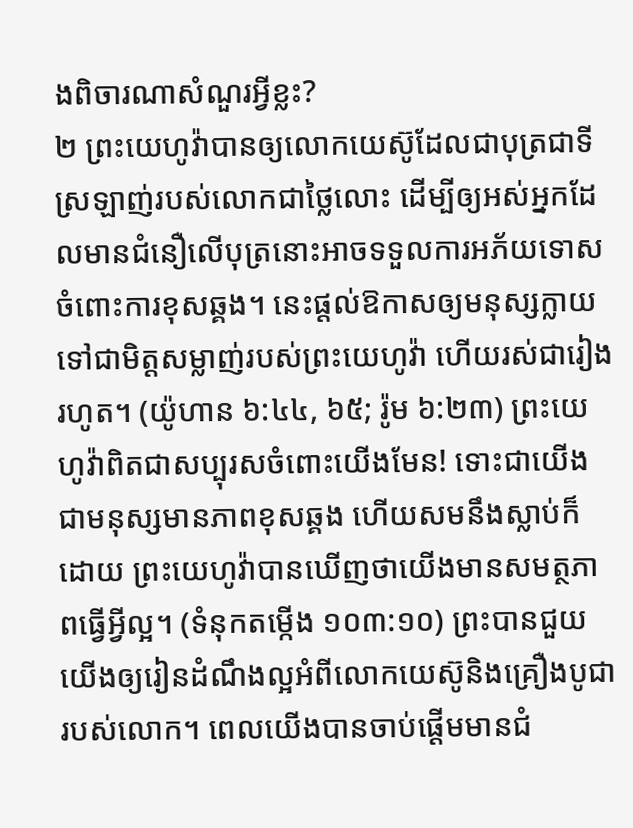ងពិចារណាសំណួរអ្វីខ្លះ?
២ ព្រះយេហូវ៉ាបានឲ្យលោកយេស៊ូដែលជាបុត្រជាទីស្រឡាញ់របស់លោកជាថ្លៃលោះ ដើម្បីឲ្យអស់អ្នកដែលមានជំនឿលើបុត្រនោះអាចទទួលការអភ័យទោសចំពោះការខុសឆ្គង។ នេះផ្ដល់ឱកាសឲ្យមនុស្សក្លាយទៅជាមិត្ដសម្លាញ់របស់ព្រះយេហូវ៉ា ហើយរស់ជារៀងរហូត។ (យ៉ូហាន ៦:៤៤, ៦៥; រ៉ូម ៦:២៣) ព្រះយេហូវ៉ាពិតជាសប្បុរសចំពោះយើងមែន! ទោះជាយើងជាមនុស្សមានភាពខុសឆ្គង ហើយសមនឹងស្លាប់ក៏ដោយ ព្រះយេហូវ៉ាបានឃើញថាយើងមានសមត្ថភាពធ្វើអ្វីល្អ។ (ទំនុកតម្កើង ១០៣:១០) ព្រះបានជួយយើងឲ្យរៀនដំណឹងល្អអំពីលោកយេស៊ូនិងគ្រឿងបូជារបស់លោក។ ពេលយើងបានចាប់ផ្ដើមមានជំ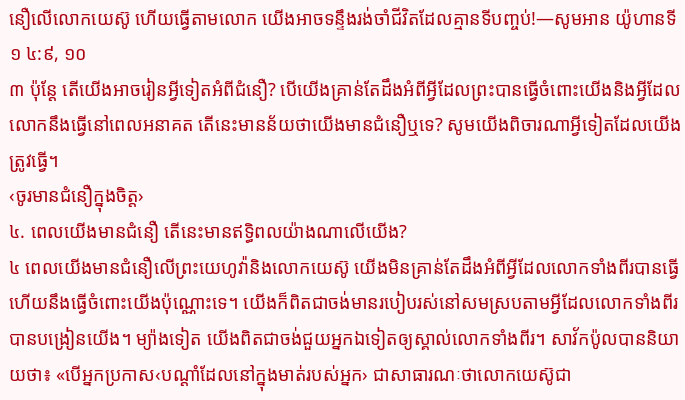នឿលើលោកយេស៊ូ ហើយធ្វើតាមលោក យើងអាចទន្ទឹងរង់ចាំជីវិតដែលគ្មានទីបញ្ចប់!—សូមអាន យ៉ូហានទី១ ៤:៩, ១០
៣ ប៉ុន្ដែ តើយើងអាចរៀនអ្វីទៀតអំពីជំនឿ? បើយើងគ្រាន់តែដឹងអំពីអ្វីដែលព្រះបានធ្វើចំពោះយើងនិងអ្វីដែលលោកនឹងធ្វើនៅពេលអនាគត តើនេះមានន័យថាយើងមានជំនឿឬទេ? សូមយើងពិចារណាអ្វីទៀតដែលយើងត្រូវធ្វើ។
‹ចូរមានជំនឿក្នុងចិត្ដ›
៤. ពេលយើងមានជំនឿ តើនេះមានឥទ្ធិពលយ៉ាងណាលើយើង?
៤ ពេលយើងមានជំនឿលើព្រះយេហូវ៉ានិងលោកយេស៊ូ យើងមិនគ្រាន់តែដឹងអំពីអ្វីដែលលោកទាំងពីរបានធ្វើ ហើយនឹងធ្វើចំពោះយើងប៉ុណ្ណោះទេ។ យើងក៏ពិតជាចង់មានរបៀបរស់នៅសមស្របតាមអ្វីដែលលោកទាំងពីរបានបង្រៀនយើង។ ម្យ៉ាងទៀត យើងពិតជាចង់ជួយអ្នកឯទៀតឲ្យស្គាល់លោកទាំងពីរ។ សាវ័កប៉ូលបាននិយាយថា៖ «បើអ្នកប្រកាស‹បណ្ដាំដែលនៅក្នុងមាត់របស់អ្នក› ជាសាធារណៈថាលោកយេស៊ូជា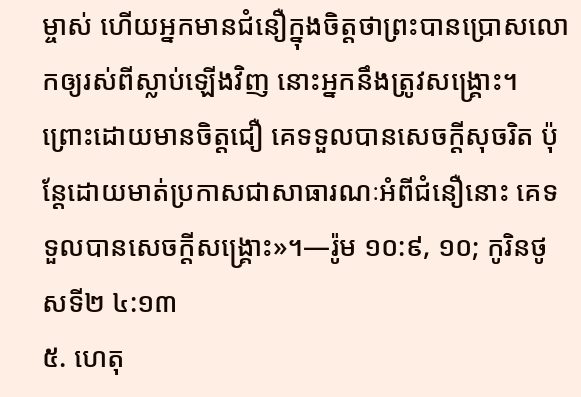ម្ចាស់ ហើយអ្នកមានជំនឿក្នុងចិត្ដថាព្រះបានប្រោសលោកឲ្យរស់ពីស្លាប់ឡើងវិញ នោះអ្នកនឹងត្រូវសង្គ្រោះ។ ព្រោះដោយមានចិត្ដជឿ គេទទួលបានសេចក្ដីសុចរិត ប៉ុន្ដែដោយមាត់ប្រកាសជាសាធារណៈអំពីជំនឿនោះ គេទទួលបានសេចក្ដីសង្គ្រោះ»។—រ៉ូម ១០:៩, ១០; កូរិនថូសទី២ ៤:១៣
៥. ហេតុ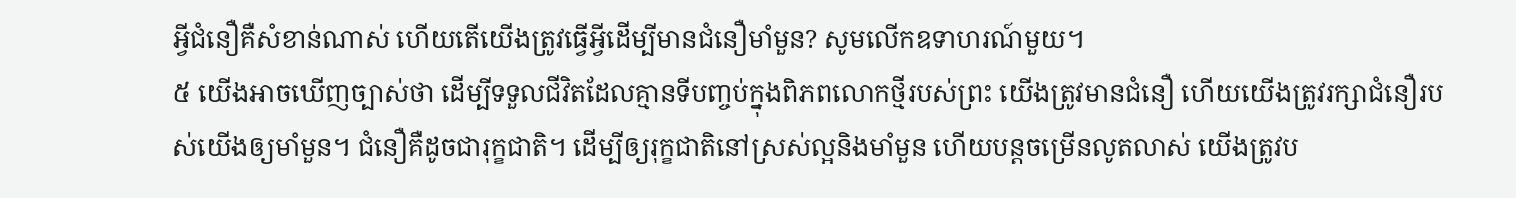អ្វីជំនឿគឺសំខាន់ណាស់ ហើយតើយើងត្រូវធ្វើអ្វីដើម្បីមានជំនឿមាំមួន? សូមលើកឧទាហរណ៍មួយ។
៥ យើងអាចឃើញច្បាស់ថា ដើម្បីទទួលជីវិតដែលគ្មានទីបញ្ចប់ក្នុងពិភពលោកថ្មីរបស់ព្រះ យើងត្រូវមានជំនឿ ហើយយើងត្រូវរក្សាជំនឿរបស់យើងឲ្យមាំមួន។ ជំនឿគឺដូចជារុក្ខជាតិ។ ដើម្បីឲ្យរុក្ខជាតិនៅស្រស់ល្អនិងមាំមួន ហើយបន្ដចម្រើនលូតលាស់ យើងត្រូវប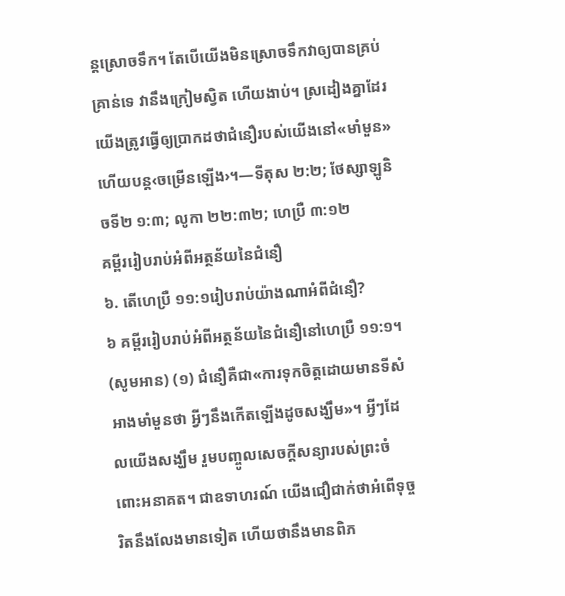ន្ដស្រោចទឹក។ តែបើយើងមិនស្រោចទឹកវាឲ្យបានគ្រប់គ្រាន់ទេ វានឹងក្រៀមស្វិត ហើយងាប់។ ស្រដៀងគ្នាដែរ យើងត្រូវធ្វើឲ្យប្រាកដថាជំនឿរបស់យើងនៅ«មាំមួន» ហើយបន្ដ‹ចម្រើនឡើង›។—ទីតុស ២:២; ថែស្សាឡូនិចទី២ ១:៣; លូកា ២២:៣២; ហេប្រឺ ៣:១២
គម្ពីររៀបរាប់អំពីអត្ថន័យនៃជំនឿ
៦. តើហេប្រឺ ១១:១រៀបរាប់យ៉ាងណាអំពីជំនឿ?
៦ គម្ពីររៀបរាប់អំពីអត្ថន័យនៃជំនឿនៅហេប្រឺ ១១:១។ (សូមអាន) (១) ជំនឿគឺជា«ការទុកចិត្ដដោយមានទីសំអាងមាំមួនថា អ្វីៗនឹងកើតឡើងដូចសង្ឃឹម»។ អ្វីៗដែលយើងសង្ឃឹម រួមបញ្ចូលសេចក្ដីសន្យារបស់ព្រះចំពោះអនាគត។ ជាឧទាហរណ៍ យើងជឿជាក់ថាអំពើទុច្ចរិតនឹងលែងមានទៀត ហើយថានឹងមានពិភ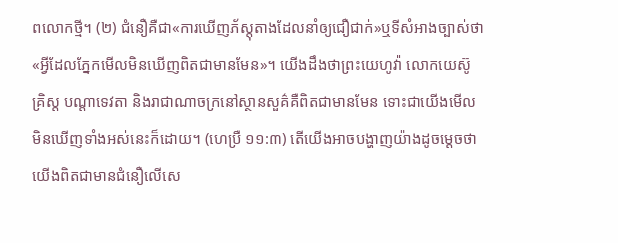ពលោកថ្មី។ (២) ជំនឿគឺជា«ការឃើញភ័ស្ដុតាងដែលនាំឲ្យជឿជាក់»ឬទីសំអាងច្បាស់ថា«អ្វីដែលភ្នែកមើលមិនឃើញពិតជាមានមែន»។ យើងដឹងថាព្រះយេហូវ៉ា លោកយេស៊ូគ្រិស្ដ បណ្ដាទេវតា និងរាជាណាចក្រនៅស្ថានសួគ៌គឺពិតជាមានមែន ទោះជាយើងមើលមិនឃើញទាំងអស់នេះក៏ដោយ។ (ហេប្រឺ ១១:៣) តើយើងអាចបង្ហាញយ៉ាងដូចម្ដេចថាយើងពិតជាមានជំនឿលើសេ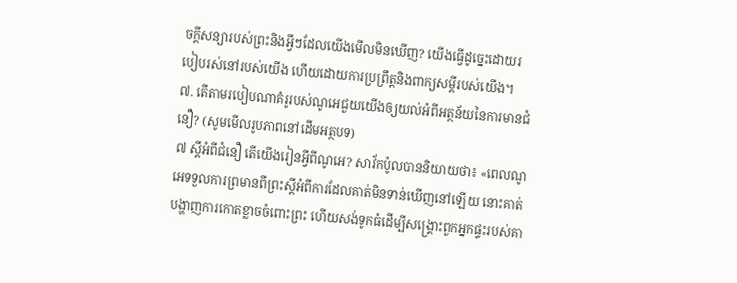ចក្ដីសន្យារបស់ព្រះនិងអ្វីៗដែលយើងមើលមិនឃើញ? យើងធ្វើដូច្នេះដោយរបៀបរស់នៅរបស់យើង ហើយដោយការប្រព្រឹត្ដនិងពាក្យសម្ដីរបស់យើង។
៧. តើតាមរបៀបណាគំរូរបស់ណូអេជួយយើងឲ្យយល់អំពីអត្ថន័យនៃការមានជំនឿ? (សូមមើលរូបភាពនៅដើមអត្ថបទ)
៧ ស្ដីអំពីជំនឿ តើយើងរៀនអ្វីពីណូអេ? សាវ័កប៉ូលបាននិយាយថា៖ «ពេលណូអេទទួលការព្រមានពីព្រះស្ដីអំពីការដែលគាត់មិនទាន់ឃើញនៅឡើយ នោះគាត់បង្ហាញការកោតខ្លាចចំពោះព្រះ ហើយសង់ទូកធំដើម្បីសង្គ្រោះពួកអ្នកផ្ទះរបស់គា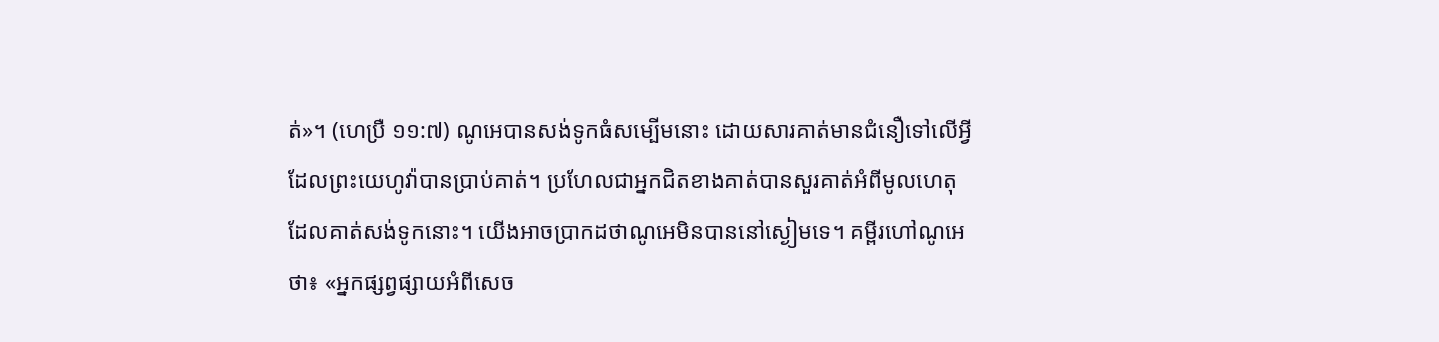ត់»។ (ហេប្រឺ ១១:៧) ណូអេបានសង់ទូកធំសម្បើមនោះ ដោយសារគាត់មានជំនឿទៅលើអ្វីដែលព្រះយេហូវ៉ាបានប្រាប់គាត់។ ប្រហែលជាអ្នកជិតខាងគាត់បានសួរគាត់អំពីមូលហេតុដែលគាត់សង់ទូកនោះ។ យើងអាចប្រាកដថាណូអេមិនបាននៅស្ងៀមទេ។ គម្ពីរហៅណូអេថា៖ «អ្នកផ្សព្វផ្សាយអំពីសេច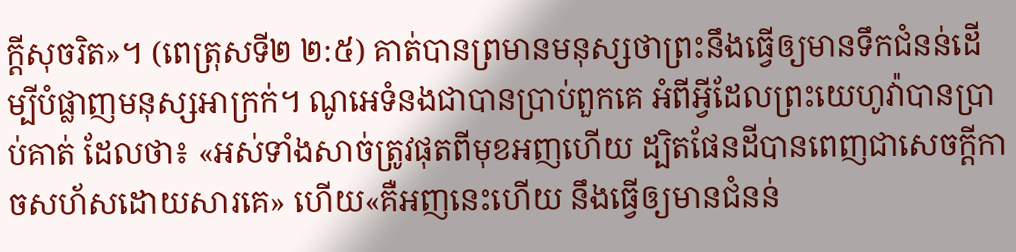ក្ដីសុចរិត»។ (ពេត្រុសទី២ ២:៥) គាត់បានព្រមានមនុស្សថាព្រះនឹងធ្វើឲ្យមានទឹកជំនន់ដើម្បីបំផ្លាញមនុស្សអាក្រក់។ ណូអេទំនងជាបានប្រាប់ពួកគេ អំពីអ្វីដែលព្រះយេហូវ៉ាបានប្រាប់គាត់ ដែលថា៖ «អស់ទាំងសាច់ត្រូវផុតពីមុខអញហើយ ដ្បិតផែនដីបានពេញជាសេចក្ដីកាចសហ័សដោយសារគេ» ហើយ«គឺអញនេះហើយ នឹងធ្វើឲ្យមានជំនន់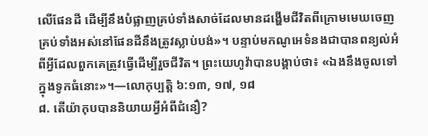លើផែនដី ដើម្បីនឹងបំផ្លាញគ្រប់ទាំងសាច់ដែលមានដង្ហើមជីវិតពីក្រោមមេឃចេញ គ្រប់ទាំងអស់នៅផែនដីនឹងត្រូវស្លាប់បង់»។ បន្ទាប់មកណូអេទំនងជាបានពន្យល់អំពីអ្វីដែលពួកគេត្រូវធ្វើដើម្បីរួចជីវិត។ ព្រះយេហូវ៉ាបានបង្គាប់ថា៖ «ឯងនឹងចូលទៅក្នុងទូកធំនោះ»។—លោកុប្បត្ដិ ៦:១៣, ១៧, ១៨
៨. តើយ៉ាកុបបាននិយាយអ្វីអំពីជំនឿ?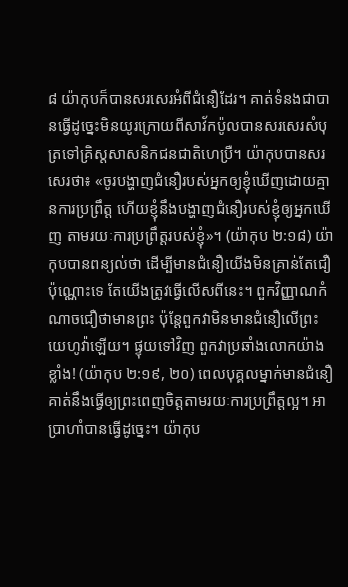៨ យ៉ាកុបក៏បានសរសេរអំពីជំនឿដែរ។ គាត់ទំនងជាបានធ្វើដូច្នេះមិនយូរក្រោយពីសាវ័កប៉ូលបានសរសេរសំបុត្រទៅគ្រិស្ដសាសនិកជនជាតិហេប្រឺ។ យ៉ាកុបបានសរសេរថា៖ «ចូរបង្ហាញជំនឿរបស់អ្នកឲ្យខ្ញុំឃើញដោយគ្មានការប្រព្រឹត្ដ ហើយខ្ញុំនឹងបង្ហាញជំនឿរបស់ខ្ញុំឲ្យអ្នកឃើញ តាមរយៈការប្រព្រឹត្ដរបស់ខ្ញុំ»។ (យ៉ាកុប ២:១៨) យ៉ាកុបបានពន្យល់ថា ដើម្បីមានជំនឿយើងមិនគ្រាន់តែជឿប៉ុណ្ណោះទេ តែយើងត្រូវធ្វើលើសពីនេះ។ ពួកវិញ្ញាណកំណាចជឿថាមានព្រះ ប៉ុន្ដែពួកវាមិនមានជំនឿលើព្រះយេហូវ៉ាឡើយ។ ផ្ទុយទៅវិញ ពួកវាប្រឆាំងលោកយ៉ាងខ្លាំង! (យ៉ាកុប ២:១៩, ២០) ពេលបុគ្គលម្នាក់មានជំនឿ គាត់នឹងធ្វើឲ្យព្រះពេញចិត្ដតាមរយៈការប្រព្រឹត្ដល្អ។ អាប្រាហាំបានធ្វើដូច្នេះ។ យ៉ាកុប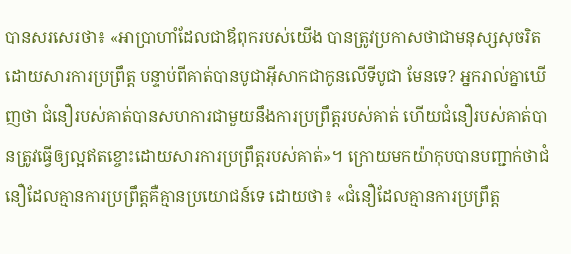បានសរសេរថា៖ «អាប្រាហាំដែលជាឪពុករបស់យើង បានត្រូវប្រកាសថាជាមនុស្សសុចរិតដោយសារការប្រព្រឹត្ដ បន្ទាប់ពីគាត់បានបូជាអ៊ីសាកជាកូនលើទីបូជា មែនទេ? អ្នករាល់គ្នាឃើញថា ជំនឿរបស់គាត់បានសហការជាមួយនឹងការប្រព្រឹត្ដរបស់គាត់ ហើយជំនឿរបស់គាត់បានត្រូវធ្វើឲ្យល្អឥតខ្ចោះដោយសារការប្រព្រឹត្ដរបស់គាត់»។ ក្រោយមកយ៉ាកុបបានបញ្ជាក់ថាជំនឿដែលគ្មានការប្រព្រឹត្ដគឺគ្មានប្រយោជន៍ទេ ដោយថា៖ «ជំនឿដែលគ្មានការប្រព្រឹត្ដ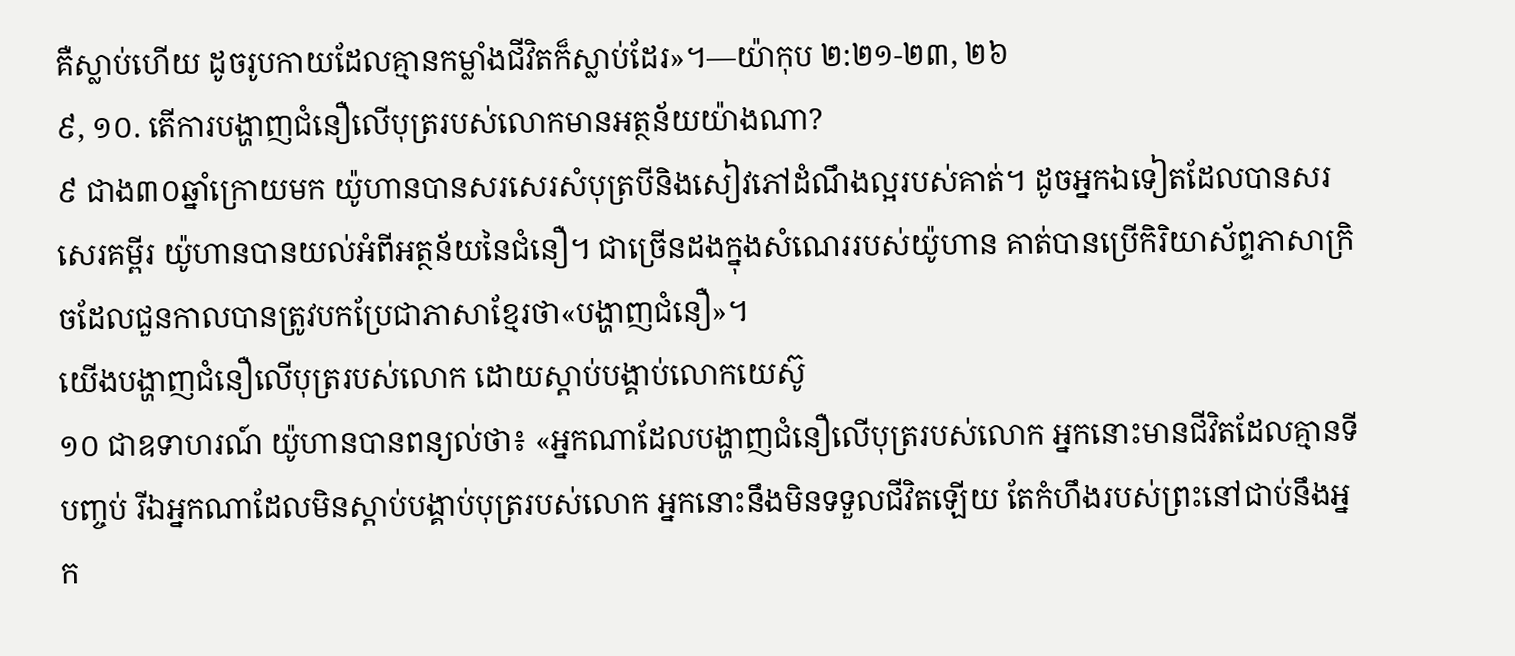គឺស្លាប់ហើយ ដូចរូបកាយដែលគ្មានកម្លាំងជីវិតក៏ស្លាប់ដែរ»។—យ៉ាកុប ២:២១-២៣, ២៦
៩, ១០. តើការបង្ហាញជំនឿលើបុត្ររបស់លោកមានអត្ថន័យយ៉ាងណា?
៩ ជាង៣០ឆ្នាំក្រោយមក យ៉ូហានបានសរសេរសំបុត្របីនិងសៀវភៅដំណឹងល្អរបស់គាត់។ ដូចអ្នកឯទៀតដែលបានសរសេរគម្ពីរ យ៉ូហានបានយល់អំពីអត្ថន័យនៃជំនឿ។ ជាច្រើនដងក្នុងសំណេររបស់យ៉ូហាន គាត់បានប្រើកិរិយាស័ព្ទភាសាក្រិចដែលជួនកាលបានត្រូវបកប្រែជាភាសាខ្មែរថា«បង្ហាញជំនឿ»។
យើងបង្ហាញជំនឿលើបុត្ររបស់លោក ដោយស្តាប់បង្គាប់លោកយេស៊ូ
១០ ជាឧទាហរណ៍ យ៉ូហានបានពន្យល់ថា៖ «អ្នកណាដែលបង្ហាញជំនឿលើបុត្ររបស់លោក អ្នកនោះមានជីវិតដែលគ្មានទីបញ្ចប់ រីឯអ្នកណាដែលមិនស្តាប់បង្គាប់បុត្ររបស់លោក អ្នកនោះនឹងមិនទទួលជីវិតឡើយ តែកំហឹងរបស់ព្រះនៅជាប់នឹងអ្នក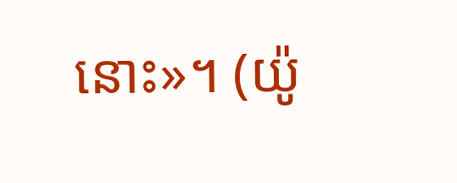នោះ»។ (យ៉ូ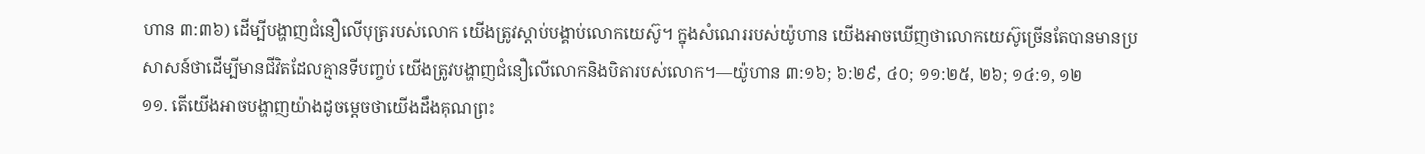ហាន ៣:៣៦) ដើម្បីបង្ហាញជំនឿលើបុត្ររបស់លោក យើងត្រូវស្តាប់បង្គាប់លោកយេស៊ូ។ ក្នុងសំណេររបស់យ៉ូហាន យើងអាចឃើញថាលោកយេស៊ូច្រើនតែបានមានប្រសាសន៍ថាដើម្បីមានជីវិតដែលគ្មានទីបញ្ចប់ យើងត្រូវបង្ហាញជំនឿលើលោកនិងបិតារបស់លោក។—យ៉ូហាន ៣:១៦; ៦:២៩, ៤០; ១១:២៥, ២៦; ១៤:១, ១២
១១. តើយើងអាចបង្ហាញយ៉ាងដូចម្ដេចថាយើងដឹងគុណព្រះ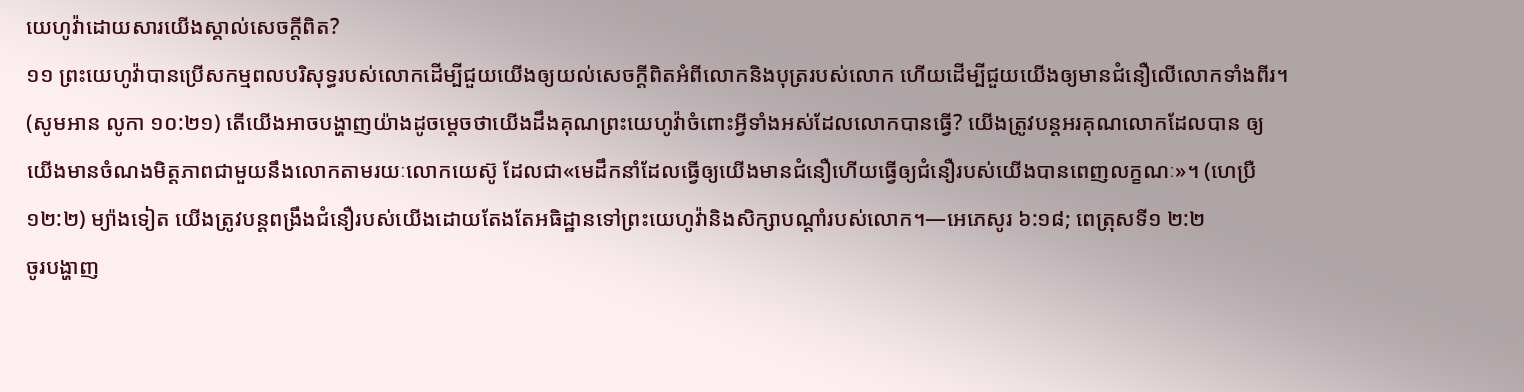យេហូវ៉ាដោយសារយើងស្គាល់សេចក្ដីពិត?
១១ ព្រះយេហូវ៉ាបានប្រើសកម្មពលបរិសុទ្ធរបស់លោកដើម្បីជួយយើងឲ្យយល់សេចក្ដីពិតអំពីលោកនិងបុត្ររបស់លោក ហើយដើម្បីជួយយើងឲ្យមានជំនឿលើលោកទាំងពីរ។ (សូមអាន លូកា ១០:២១) តើយើងអាចបង្ហាញយ៉ាងដូចម្ដេចថាយើងដឹងគុណព្រះយេហូវ៉ាចំពោះអ្វីទាំងអស់ដែលលោកបានធ្វើ? យើងត្រូវបន្ដអរគុណលោកដែលបាន ឲ្យយើងមានចំណងមិត្ដភាពជាមួយនឹងលោកតាមរយៈលោកយេស៊ូ ដែលជា«មេដឹកនាំដែលធ្វើឲ្យយើងមានជំនឿហើយធ្វើឲ្យជំនឿរបស់យើងបានពេញលក្ខណៈ»។ (ហេប្រឺ ១២:២) ម្យ៉ាងទៀត យើងត្រូវបន្ដពង្រឹងជំនឿរបស់យើងដោយតែងតែអធិដ្ឋានទៅព្រះយេហូវ៉ានិងសិក្សាបណ្ដាំរបស់លោក។—អេភេសូរ ៦:១៨; ពេត្រុសទី១ ២:២
ចូរបង្ហាញ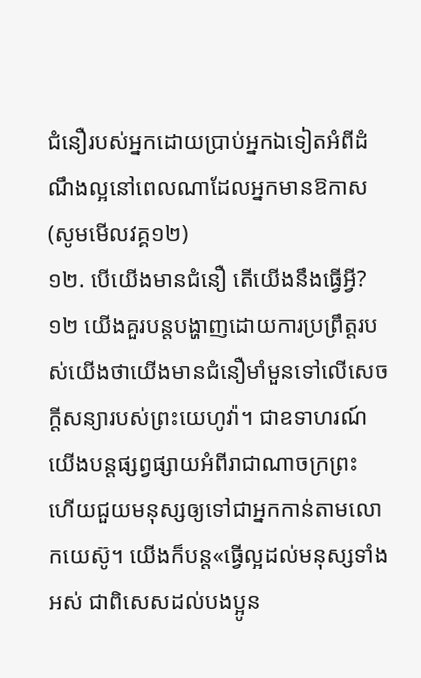ជំនឿរបស់អ្នកដោយប្រាប់អ្នកឯទៀតអំពីដំណឹងល្អនៅពេលណាដែលអ្នកមានឱកាស (សូមមើលវគ្គ១២)
១២. បើយើងមានជំនឿ តើយើងនឹងធ្វើអ្វី?
១២ យើងគួរបន្ដបង្ហាញដោយការប្រព្រឹត្ដរបស់យើងថាយើងមានជំនឿមាំមួនទៅលើសេចក្ដីសន្យារបស់ព្រះយេហូវ៉ា។ ជាឧទាហរណ៍ យើងបន្ដផ្សព្វផ្សាយអំពីរាជាណាចក្រព្រះ ហើយជួយមនុស្សឲ្យទៅជាអ្នកកាន់តាមលោកយេស៊ូ។ យើងក៏បន្ដ«ធ្វើល្អដល់មនុស្សទាំងអស់ ជាពិសេសដល់បងប្អូន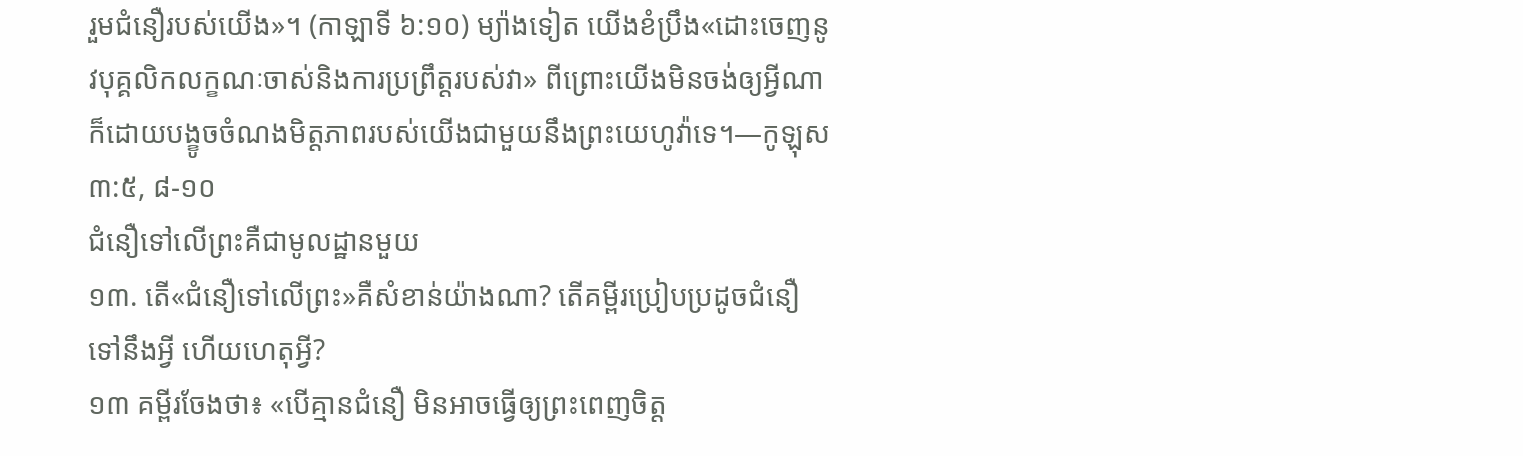រួមជំនឿរបស់យើង»។ (កាឡាទី ៦:១០) ម្យ៉ាងទៀត យើងខំប្រឹង«ដោះចេញនូវបុគ្គលិកលក្ខណៈចាស់និងការប្រព្រឹត្ដរបស់វា» ពីព្រោះយើងមិនចង់ឲ្យអ្វីណាក៏ដោយបង្ខូចចំណងមិត្ដភាពរបស់យើងជាមួយនឹងព្រះយេហូវ៉ាទេ។—កូឡុស ៣:៥, ៨-១០
ជំនឿទៅលើព្រះគឺជាមូលដ្ឋានមួយ
១៣. តើ«ជំនឿទៅលើព្រះ»គឺសំខាន់យ៉ាងណា? តើគម្ពីរប្រៀបប្រដូចជំនឿទៅនឹងអ្វី ហើយហេតុអ្វី?
១៣ គម្ពីរចែងថា៖ «បើគ្មានជំនឿ មិនអាចធ្វើឲ្យព្រះពេញចិត្ដ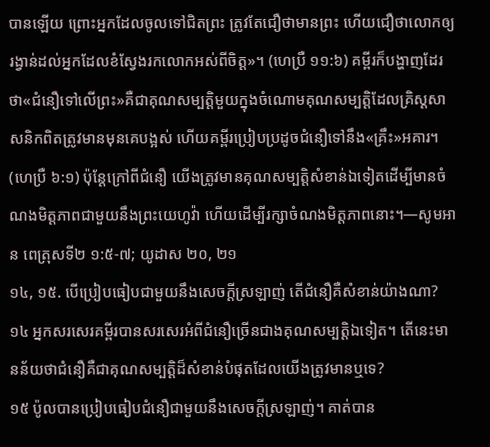បានឡើយ ព្រោះអ្នកដែលចូលទៅជិតព្រះ ត្រូវតែជឿថាមានព្រះ ហើយជឿថាលោកឲ្យរង្វាន់ដល់អ្នកដែលខំស្វែងរកលោកអស់ពីចិត្ដ»។ (ហេប្រឺ ១១:៦) គម្ពីរក៏បង្ហាញដែរថា«ជំនឿទៅលើព្រះ»គឺជាគុណសម្បត្ដិមួយក្នុងចំណោមគុណសម្បត្ដិដែលគ្រិស្ដសាសនិកពិតត្រូវមានមុនគេបង្អស់ ហើយគម្ពីរប្រៀបប្រដូចជំនឿទៅនឹង«គ្រឹះ»អគារ។ (ហេប្រឺ ៦:១) ប៉ុន្ដែក្រៅពីជំនឿ យើងត្រូវមានគុណសម្បត្ដិសំខាន់ឯទៀតដើម្បីមានចំណងមិត្ដភាពជាមួយនឹងព្រះយេហូវ៉ា ហើយដើម្បីរក្សាចំណងមិត្ដភាពនោះ។—សូមអាន ពេត្រុសទី២ ១:៥-៧; យូដាស ២០, ២១
១៤, ១៥. បើប្រៀបធៀបជាមួយនឹងសេចក្ដីស្រឡាញ់ តើជំនឿគឺសំខាន់យ៉ាងណា?
១៤ អ្នកសរសេរគម្ពីរបានសរសេរអំពីជំនឿច្រើនជាងគុណសម្បត្ដិឯទៀត។ តើនេះមានន័យថាជំនឿគឺជាគុណសម្បត្ដិដ៏សំខាន់បំផុតដែលយើងត្រូវមានឬទេ?
១៥ ប៉ូលបានប្រៀបធៀបជំនឿជាមួយនឹងសេចក្ដីស្រឡាញ់។ គាត់បាន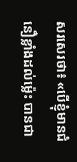សរសេរថា៖ «បើខ្ញុំមានជំនឿខ្លាំងដល់ម៉្លេះ បានជា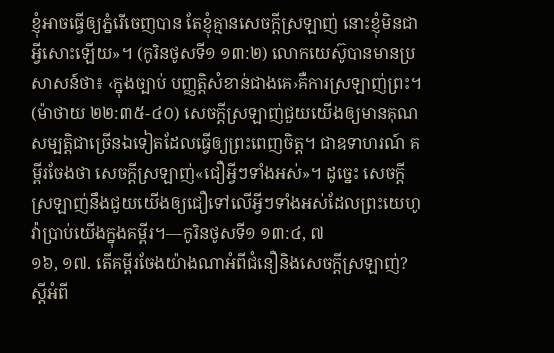ខ្ញុំអាចធ្វើឲ្យភ្នំរើចេញបាន តែខ្ញុំគ្មានសេចក្ដីស្រឡាញ់ នោះខ្ញុំមិនជាអ្វីសោះឡើយ»។ (កូរិនថូសទី១ ១៣:២) លោកយេស៊ូបានមានប្រសាសន៍ថា៖ ‹ក្នុងច្បាប់ បញ្ញត្ដិសំខាន់ជាងគេ›គឺការស្រឡាញ់ព្រះ។ (ម៉ាថាយ ២២:៣៥-៤០) សេចក្ដីស្រឡាញ់ជួយយើងឲ្យមានគុណសម្បត្ដិជាច្រើនឯទៀតដែលធ្វើឲ្យព្រះពេញចិត្ដ។ ជាឧទាហរណ៍ គម្ពីរចែងថា សេចក្ដីស្រឡាញ់«ជឿអ្វីៗទាំងអស់»។ ដូច្នេះ សេចក្ដី ស្រឡាញ់នឹងជួយយើងឲ្យជឿទៅលើអ្វីៗទាំងអស់ដែលព្រះយេហូវ៉ាប្រាប់យើងក្នុងគម្ពីរ។—កូរិនថូសទី១ ១៣:៤, ៧
១៦, ១៧. តើគម្ពីរចែងយ៉ាងណាអំពីជំនឿនិងសេចក្ដីស្រឡាញ់? ស្ដីអំពី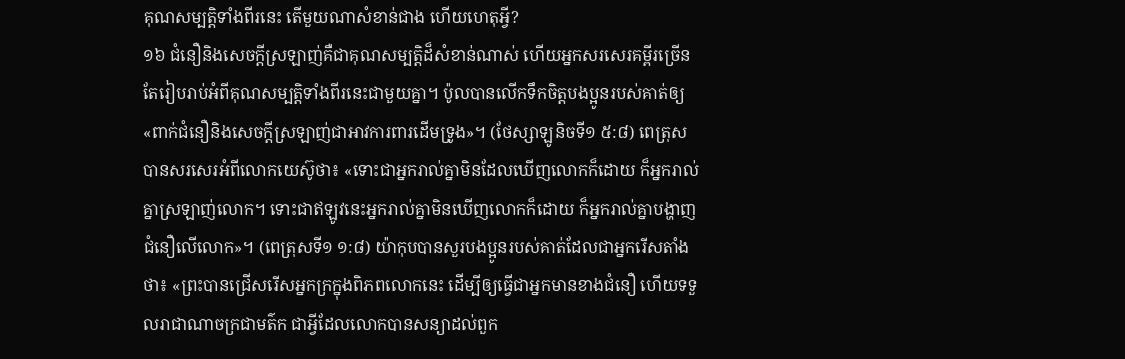គុណសម្បត្ដិទាំងពីរនេះ តើមួយណាសំខាន់ជាង ហើយហេតុអ្វី?
១៦ ជំនឿនិងសេចក្ដីស្រឡាញ់គឺជាគុណសម្បត្ដិដ៏សំខាន់ណាស់ ហើយអ្នកសរសេរគម្ពីរច្រើនតែរៀបរាប់អំពីគុណសម្បត្ដិទាំងពីរនេះជាមួយគ្នា។ ប៉ូលបានលើកទឹកចិត្ដបងប្អូនរបស់គាត់ឲ្យ«ពាក់ជំនឿនិងសេចក្ដីស្រឡាញ់ជាអាវការពារដើមទ្រូង»។ (ថែស្សាឡូនិចទី១ ៥:៨) ពេត្រុសបានសរសេរអំពីលោកយេស៊ូថា៖ «ទោះជាអ្នករាល់គ្នាមិនដែលឃើញលោកក៏ដោយ ក៏អ្នករាល់គ្នាស្រឡាញ់លោក។ ទោះជាឥឡូវនេះអ្នករាល់គ្នាមិនឃើញលោកក៏ដោយ ក៏អ្នករាល់គ្នាបង្ហាញជំនឿលើលោក»។ (ពេត្រុសទី១ ១:៨) យ៉ាកុបបានសួរបងប្អូនរបស់គាត់ដែលជាអ្នករើសតាំងថា៖ «ព្រះបានជ្រើសរើសអ្នកក្រក្នុងពិភពលោកនេះ ដើម្បីឲ្យធ្វើជាអ្នកមានខាងជំនឿ ហើយទទួលរាជាណាចក្រជាមត៌ក ជាអ្វីដែលលោកបានសន្យាដល់ពួក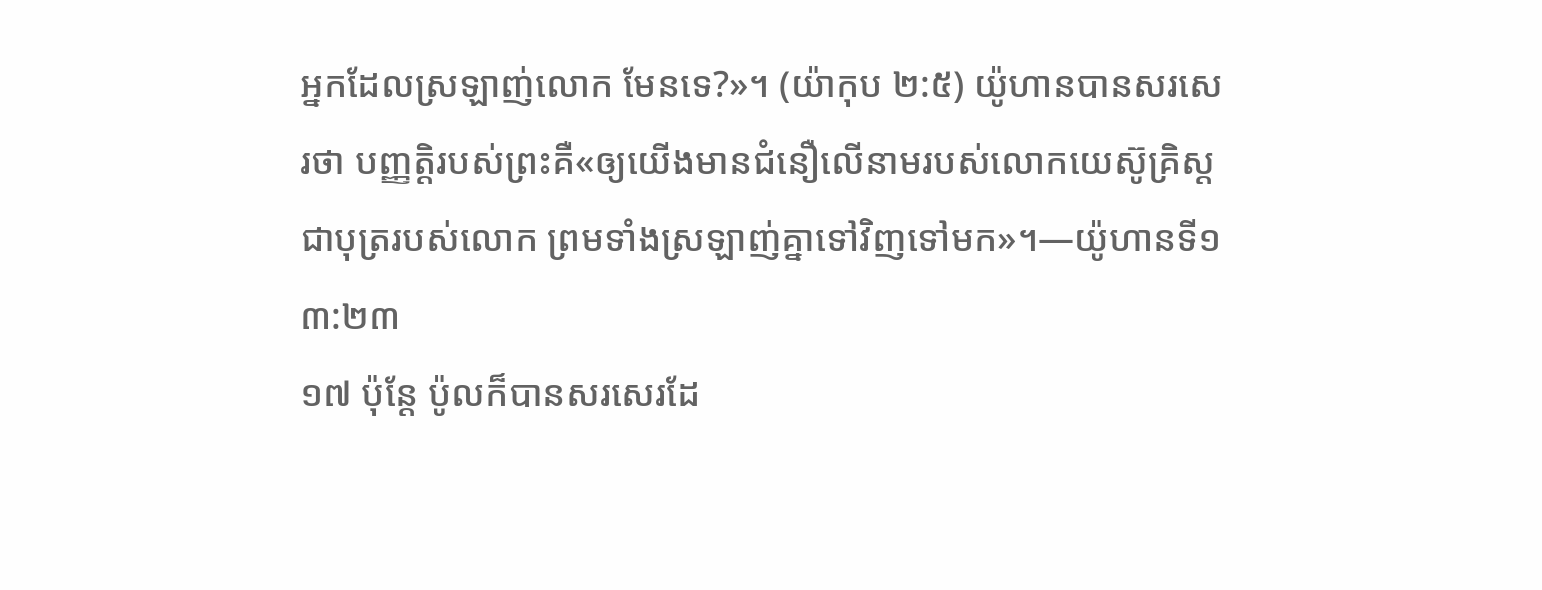អ្នកដែលស្រឡាញ់លោក មែនទេ?»។ (យ៉ាកុប ២:៥) យ៉ូហានបានសរសេរថា បញ្ញត្ដិរបស់ព្រះគឺ«ឲ្យយើងមានជំនឿលើនាមរបស់លោកយេស៊ូគ្រិស្ដ ជាបុត្ររបស់លោក ព្រមទាំងស្រឡាញ់គ្នាទៅវិញទៅមក»។—យ៉ូហានទី១ ៣:២៣
១៧ ប៉ុន្ដែ ប៉ូលក៏បានសរសេរដែ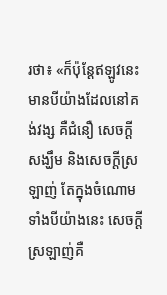រថា៖ «ក៏ប៉ុន្ដែឥឡូវនេះ មានបីយ៉ាងដែលនៅគង់វង្ស គឺជំនឿ សេចក្ដីសង្ឃឹម និងសេចក្ដីស្រឡាញ់ តែក្នុងចំណោមទាំងបីយ៉ាងនេះ សេចក្ដីស្រឡាញ់គឺ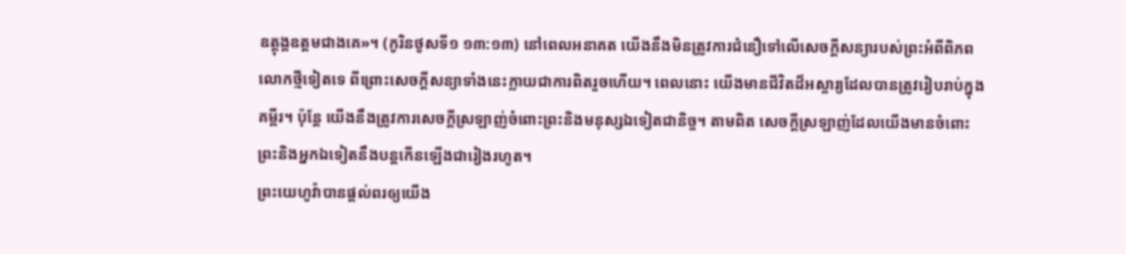ឧត្ដុង្គឧត្ដមជាងគេ»។ (កូរិនថូសទី១ ១៣:១៣) នៅពេលអនាគត យើងនឹងមិនត្រូវការជំនឿទៅលើសេចក្ដីសន្យារបស់ព្រះអំពីពិភពលោកថ្មីទៀតទេ ពីព្រោះសេចក្ដីសន្យាទាំងនេះក្លាយជាការពិតរួចហើយ។ ពេលនោះ យើងមានជីវិតដ៏អស្ចារ្យដែលបានត្រូវរៀបរាប់ក្នុងគម្ពីរ។ ប៉ុន្ដែ យើងនឹងត្រូវការសេចក្ដីស្រឡាញ់ចំពោះព្រះនិងមនុស្សឯទៀតជានិច្ច។ តាមពិត សេចក្ដីស្រឡាញ់ដែលយើងមានចំពោះព្រះនិងអ្នកឯទៀតនឹងបន្ដកើនឡើងជារៀងរហូត។
ព្រះយេហូវ៉ាបានផ្ដល់ពរឲ្យយើង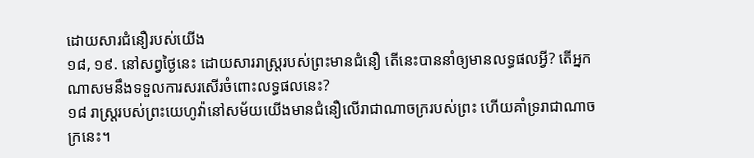ដោយសារជំនឿរបស់យើង
១៨, ១៩. នៅសព្វថ្ងៃនេះ ដោយសាររាស្ដ្ររបស់ព្រះមានជំនឿ តើនេះបាននាំឲ្យមានលទ្ធផលអ្វី? តើអ្នកណាសមនឹងទទួលការសរសើរចំពោះលទ្ធផលនេះ?
១៨ រាស្ដ្ររបស់ព្រះយេហូវ៉ានៅសម័យយើងមានជំនឿលើរាជាណាចក្ររបស់ព្រះ ហើយគាំទ្ររាជាណាចក្រនេះ។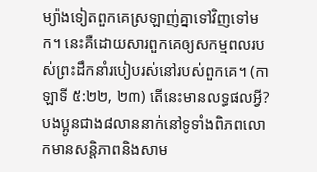ម្យ៉ាងទៀតពួកគេស្រឡាញ់គ្នាទៅវិញទៅមក។ នេះគឺដោយសារពួកគេឲ្យសកម្មពលរបស់ព្រះដឹកនាំរបៀបរស់នៅរបស់ពួកគេ។ (កាឡាទី ៥:២២, ២៣) តើនេះមានលទ្ធផលអ្វី? បងប្អូនជាង៨លាននាក់នៅទូទាំងពិភពលោកមានសន្ដិភាពនិងសាម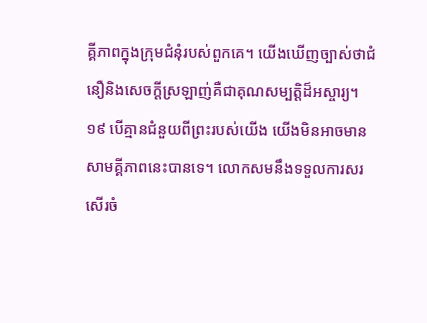គ្គីភាពក្នុងក្រុមជំនុំរបស់ពួកគេ។ យើងឃើញច្បាស់ថាជំនឿនិងសេចក្ដីស្រឡាញ់គឺជាគុណសម្បត្ដិដ៏អស្ចារ្យ។
១៩ បើគ្មានជំនួយពីព្រះរបស់យើង យើងមិនអាចមានសាមគ្គីភាពនេះបានទេ។ លោកសមនឹងទទួលការសរសើរចំ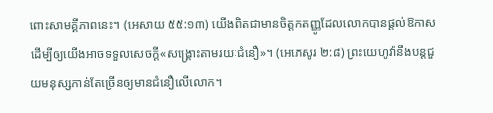ពោះសាមគ្គីភាពនេះ។ (អេសាយ ៥៥:១៣) យើងពិតជាមានចិត្ដកតញ្ញូដែលលោកបានផ្ដល់ឱកាសដើម្បីឲ្យយើងអាចទទួលសេចក្ដី«សង្គ្រោះតាមរយៈជំនឿ»។ (អេភេសូរ ២:៨) ព្រះយេហូវ៉ានឹងបន្ដជួយមនុស្សកាន់តែច្រើនឲ្យមានជំនឿលើលោក។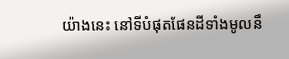យ៉ាងនេះ នៅទីបំផុតផែនដីទាំងមូលនឹ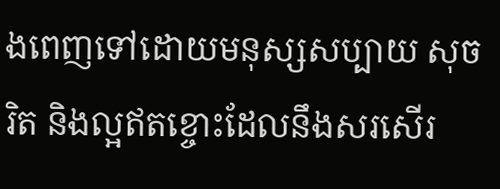ងពេញទៅដោយមនុស្សសប្បាយ សុចរិត និងល្អឥតខ្ចោះដែលនឹងសរសើរ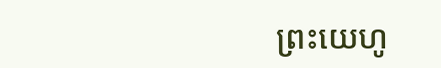ព្រះយេហូ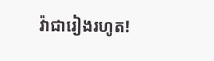វ៉ាជារៀងរហូត!